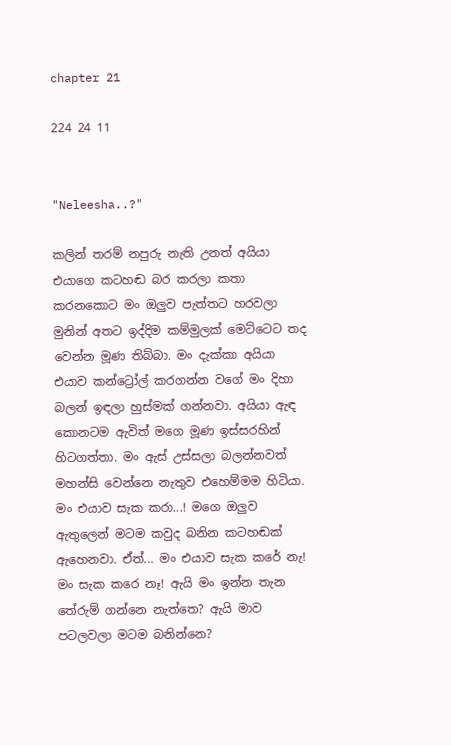chapter 21

224 24 11


"Neleesha..?"

කලින් තරම් නපුරු නැති උනත් අයියා එයාගෙ කටහඬ බර කරලා කතා කරනකොට මං ඔලුව පැත්තට හරවලා මුනින් අතට ඉද්දිම කම්මුලක් මෙට්ටෙට තද වෙන්න මූණ තිබ්බා. මං දැක්කා අයියා එයාව කන්ට්‍රෝල් කරගන්න වගේ මං දිහා බලන් ඉඳලා හුස්මක් ගන්නවා. අයියා ඇඳ කොනටම ඇවිත් මගෙ මූණ ඉස්සරහින් හිටගත්තා. මං ඇස් උස්සලා බලන්නවත් මහන්සි වෙන්නෙ නැතුව එහෙම්මම හිටියා. මං එයාව සැක කරා...! මගෙ ඔලුව ඇතුලෙන් මටම කවුද බනින කටහඬක් ඇහෙනවා. ඒත්... මං එයාව සැක කරේ නැ! මං සැක කරෙ නෑ! ඇයි මං ඉන්න තැන තේරුම් ගන්නෙ නැත්තෙ? ඇයි මාව පටලවලා මටම බනින්නෙ?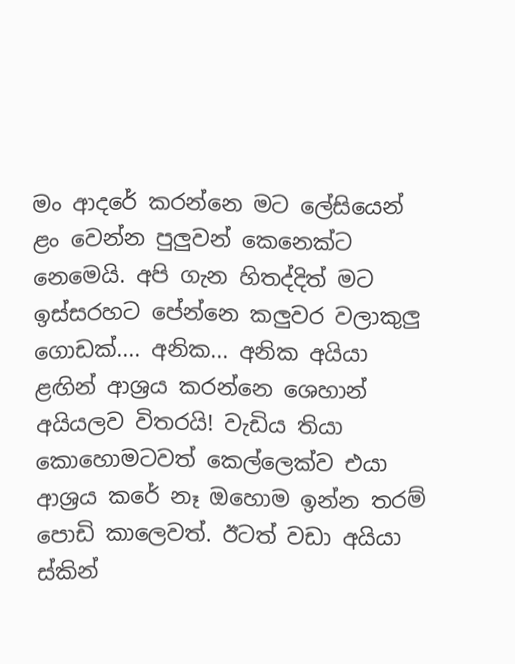මං ආදරේ කරන්නෙ මට ලේසියෙන් ළං වෙන්න පුලුවන් කෙනෙක්ට නෙමෙයි. අපි ගැන හිතද්දිත් මට ඉස්සරහට පේන්නෙ කලුවර වලාකුලු ගොඩක්.... අනික... අනික අයියා ළඟින් ආශ්‍රය කරන්නෙ ශෙහාන් අයියලව විතරයි! වැඩිය තියා කොහොමටවත් කෙල්ලෙක්ව එයා ආශ්‍රය කරේ නෑ ඔහොම ඉන්න තරම් පොඩි කාලෙවත්. ඊටත් වඩා අයියා ස්කින්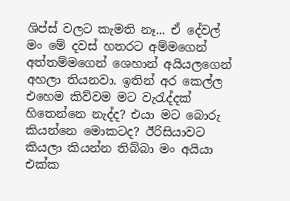ශිප්ස් වලට කැමති නෑ... ඒ දේවල් මං මේ දවස් හතරට අම්මගෙන් අත්තම්මගෙන් ශෙහාන් අයියලගෙන් අහලා තියනවා. ඉතින් අර කෙල්ල එහෙම කිව්වම මට වැරැද්දක් හිතෙන්නෙ නැද්ද? එයා මට බොරු කියන්නෙ මොකටද? ඊරිසියාවට කියලා කියන්න තිබ්බා මං අයියා එක්ක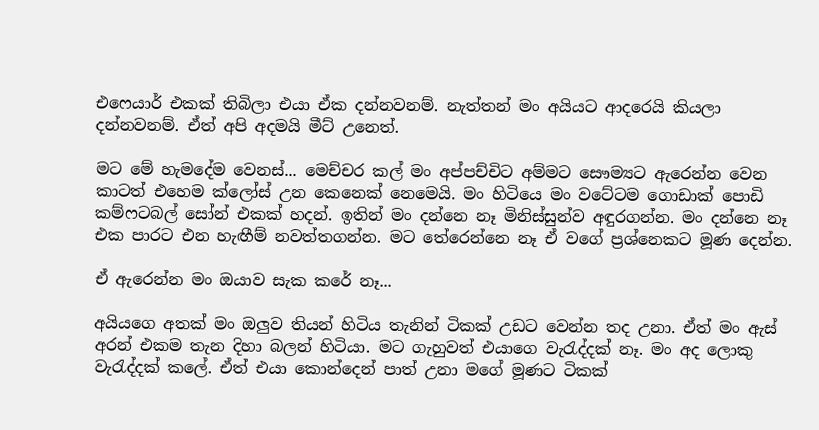එෆෙයාර් එකක් තිබිලා එයා ඒක දන්නවනම්. නැත්තන් මං අයියට ආදරෙයි කියලා දන්නවනම්. ඒත් අපි අදමයි මීට් උනෙත්.

මට මේ හැමදේම වෙනස්... මෙච්චර කල් මං අප්පච්චිට අම්මට සෞම්‍යට ඇරෙන්න වෙන කාටත් එහෙම ක්ලෝස් උන කෙනෙක් නෙමෙයි. මං හිටියෙ මං වටේටම ගොඩාක් පොඩි කම්ෆටබල් සෝන් එකක් හදන්. ඉතින් මං දන්නෙ නෑ මිනිස්සුන්ව අඳුරගන්න. මං දන්නෙ නෑ එක පාරට එන හැඟීම් නවත්තගන්න. මට තේරෙන්නෙ නෑ ඒ වගේ ප්‍රශ්නෙකට මූණ දෙන්න.

ඒ ඇරෙන්න මං ඔයාව සැක කරේ නෑ...

අයියගෙ අතක් මං ඔලුව තියන් හිටිය තැනින් ටිකක් උඩට වෙන්න තද උනා. ඒත් මං ඇස් අරන් එකම තැන දිහා බලන් හිටියා. මට ගැහුවත් එයාගෙ වැරැද්දක් නෑ. මං අද ලොකු වැරැද්දක් කලේ. ඒත් එයා කොන්දෙන් පාත් උනා මගේ මූණට ටිකක්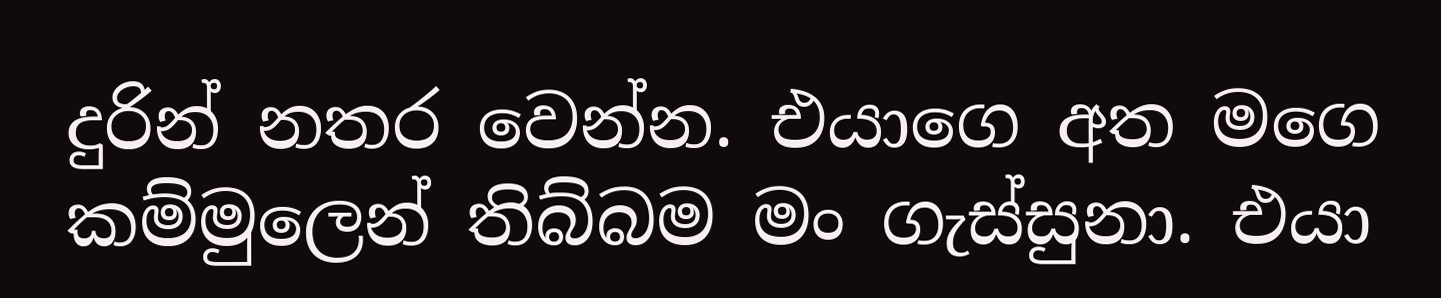දුරින් නතර වෙන්න. එයාගෙ අත මගෙ කම්මුලෙන් තිබ්බම මං ගැස්සුනා. එයා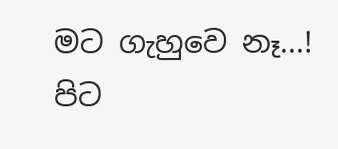මට ගැහුවෙ නෑ...! පිට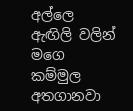අල්ලෙ ඇඟිලි වලින් මගෙ කම්මුල අතගානවා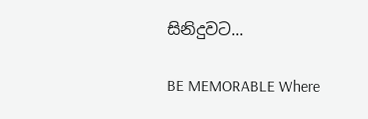සිනිදුවට...

BE MEMORABLE Where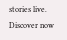stories live. Discover now